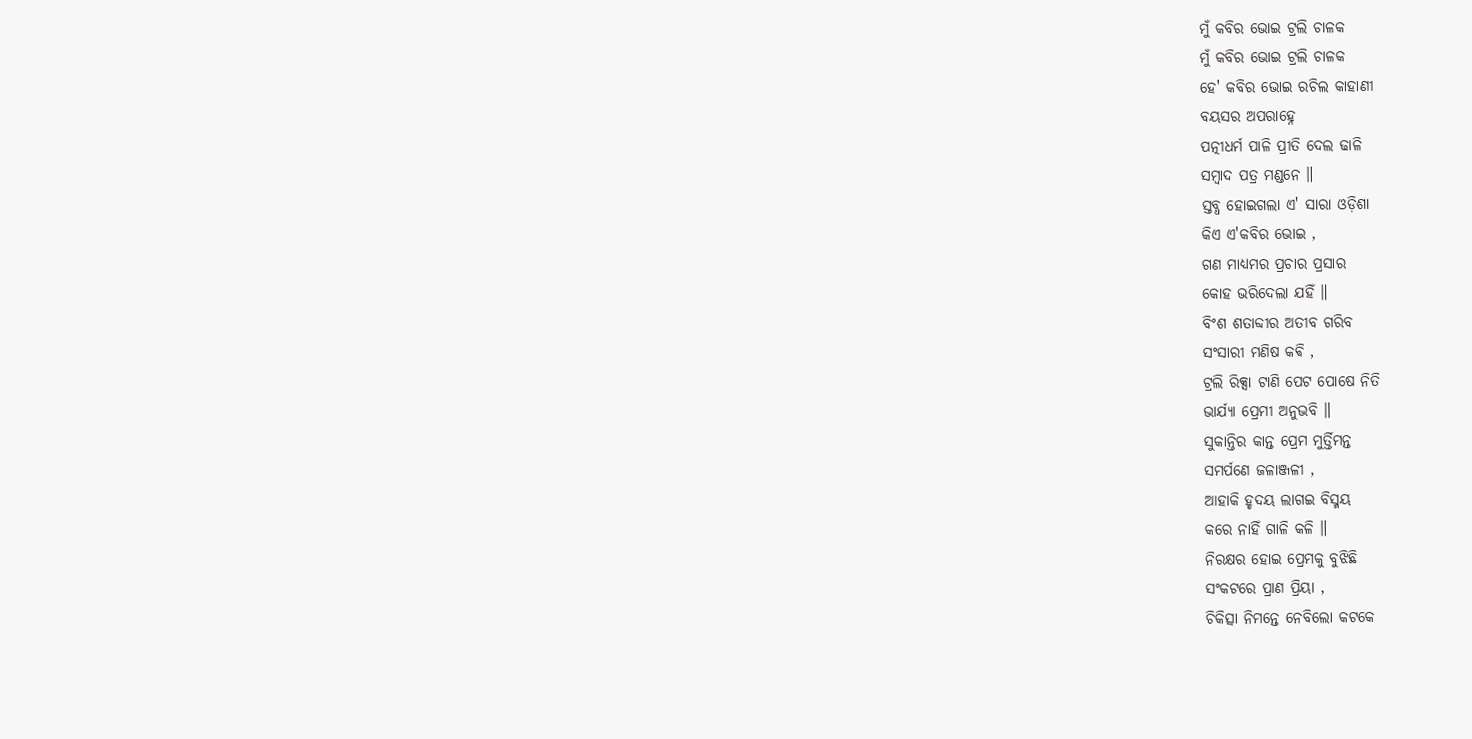ମୁଁ କବିର ଭୋଇ ଟ୍ରଲି ଚାଳକ
ମୁଁ କବିର ଭୋଇ ଟ୍ରଲି ଚାଳକ
ହେ' କବିର ଭୋଇ ରଚିଲ କାହାଣୀ
ବୟସର ଅପରାହ୍ନେ
ପତ୍ନୀଧର୍ମ ପାଳି ପ୍ରୀତି ଦେଲ ଢାଳି
ସମ୍ବାଦ ପତ୍ର ମଣ୍ଡନେ ॥
ସ୍ତବ୍ଧ ହୋଇଗଲା ଏ' ସାରା ଓଡ଼ିଶା
କିଏ ଏ'କବିର ଭୋଇ ,
ଗଣ ମାଧ୍ୟମର ପ୍ରଚାର ପ୍ରସାର
କୋହ ଭରିଦେଲା ଯହିଁ ॥
ବିଂଶ ଶତାବ୍ଦୀର ଅତୀବ ଗରିବ
ସଂସାରୀ ମଣିଷ କଵି ,
ଟ୍ରଲି ରିକ୍ସା ଟାଣି ପେଟ ପୋଷେ ନିତି
ଭାର୍ଯ୍ୟା ପ୍ରେମୀ ଅନୁଭବି ॥
ସୁକାନ୍ତିର କାନ୍ତ ପ୍ରେମ ମୁର୍ତ୍ତିମନ୍ତ
ସମର୍ପଣେ ଜଳାଞ୍ଜଳୀ ,
ଆହାକି ହୃଦୟ ଲାଗଇ ବିସ୍ମୟ
କରେ ନାହିଁ ଗାଳି କଳି ॥
ନିରକ୍ଷର ହୋଇ ପ୍ରେମକୁ ବୁଝିଛି
ସଂକଟରେ ପ୍ରାଣ ପ୍ରିୟା ,
ଚିକିତ୍ସା ନିମନ୍ତେ ନେବିଲୋ କଟକେ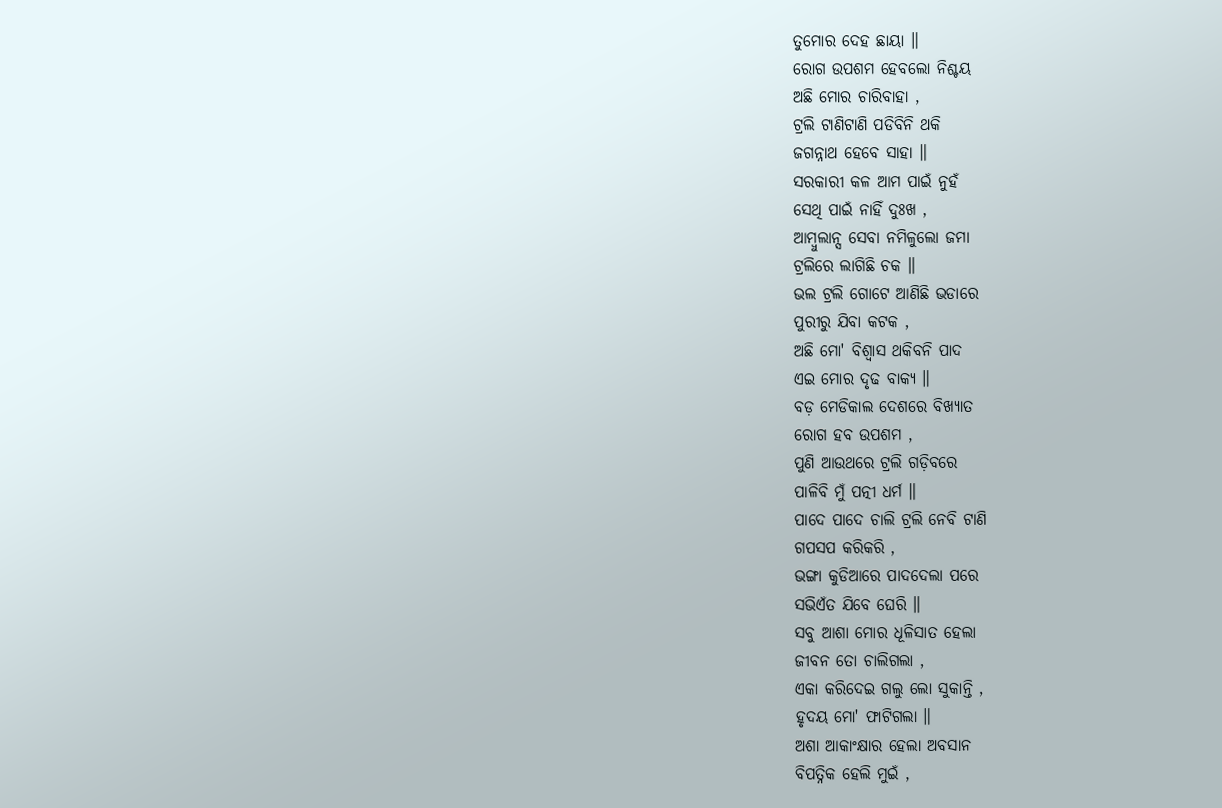ତୁମୋର ଦେହ ଛାୟା ॥
ରୋଗ ଉପଶମ ହେବଲୋ ନିଶ୍ଚୟ
ଅଛି ମୋର ଚାରିବାହା ,
ଟ୍ରଲି ଟାଣିଟାଣି ପଡିବିନି ଥକି
ଜଗନ୍ନାଥ ହେବେ ସାହା ॥
ସରକାରୀ କଳ ଆମ ପାଇଁ ନୁହଁ
ସେଥି ପାଇଁ ନାହିଁ ଦୁଃଖ ,
ଆମ୍ବୁଲାନ୍ସ ସେବା ନମିଳୁଲୋ ଜମା
ଟ୍ରଲିରେ ଲାଗିଛି ଚକ ॥
ଭଲ ଟ୍ରଲି ଗୋଟେ ଆଣିଛି ଭଡାରେ
ପୁରୀରୁ ଯିବା କଟକ ,
ଅଛି ମୋ' ବିଶ୍ଵାସ ଥକିବନି ପାଦ
ଏଇ ମୋର ଦୃଢ ବାକ୍ୟ ॥
ବଡ଼ ମେଡିକାଲ ଦେଶରେ ବିଖ୍ୟାତ
ରୋଗ ହବ ଉପଶମ ,
ପୁଣି ଆଉଥରେ ଟ୍ରଲି ଗଡ଼ିବରେ
ପାଳିବି ମୁଁ ପତ୍ନୀ ଧର୍ମ ॥
ପାଦେ ପାଦେ ଚାଲି ଟ୍ରଲି ନେବି ଟାଣି
ଗପସପ କରିକରି ,
ଭଙ୍ଗା କୁଡିଆରେ ପାଦଦେଲା ପରେ
ସଭିଏଁତ ଯିବେ ଘେରି ॥
ସବୁ ଆଶା ମୋର ଧୂଳିସାତ ହେଲା
ଜୀବନ ତୋ ଚାଲିଗଲା ,
ଏକା କରିଦେଇ ଗଲୁ ଲୋ ସୁକାନ୍ତି ,
ହୃଦୟ ମୋ' ଫାଟିଗଲା ॥
ଅଶା ଆକାଂକ୍ଷାର ହେଲା ଅବସାନ
ବିପତ୍ନିକ ହେଲି ମୁଇଁ ,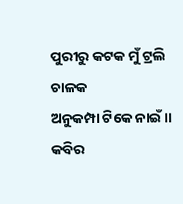ପୁରୀରୁ କଟକ ମୁଁ ଟ୍ରଲି ଚାଳକ
ଅନୁକମ୍ପା ଟିକେ ନାଇଁ ॥
କବିର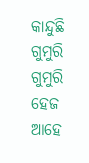କାନ୍ଦୁଛି ଗୁମୁରି ଗୁମୁରି
ହେଜ ଆହେ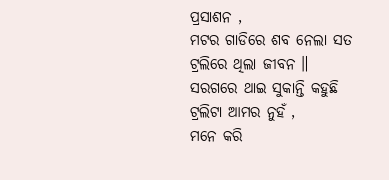ପ୍ରସାଶନ ,
ମଟର ଗାଡିରେ ଶବ ନେଲା ସତ
ଟ୍ରଲିରେ ଥିଲା ଜୀବନ ॥
ସରଗରେ ଥାଇ ସୁକାନ୍ତି କହୁଛି
ଟ୍ରଲିଟା ଆମର ନୁହଁ ,
ମନେ କରି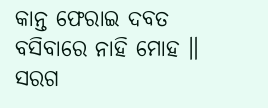କାନ୍ତ ଫେରାଇ ଦବତ
ବସିବାରେ ନାହି ମୋହ ॥
ସରଗ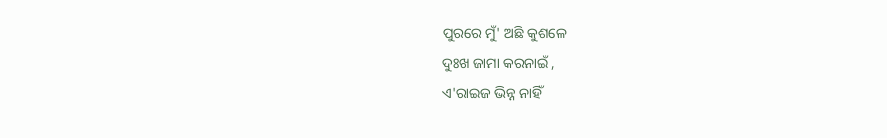ପୁରରେ ମୁଁ' ଅଛି କୁଶଳେ
ଦୁଃଖ ଜାମା କରନାଇଁ ,
ଏ'ରାଇଜ ଭିନ୍ନ ନାହିଁ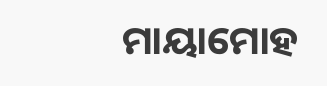ମାୟାମୋହ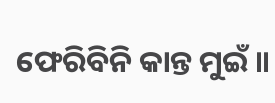ଫେରିବିନି କାନ୍ତ ମୁଇଁ ॥